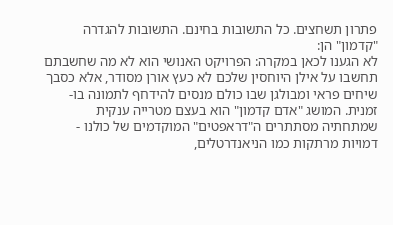פתרון תשחצים. כל התשובות בחינם. התשובות להגדרה "קדמון" הן:
לא הגענו לכאן במקרה: הפרויקט האנושי הוא לא מה שחשבתם
תחשבו על אילן היוחסין שלכם לא כעץ אורן מסודר, אלא כסבך שיחים פראי ומבולגן שבו כולם מנסים להידחף לתמונה בו-זמנית. המושג "אדם קדמון" הוא בעצם מטרייה ענקית שמתחתיה מסתתרים ה"דראפטים" המוקדמים של כולנו - דמויות מרתקות כמו הניאנדרטלים,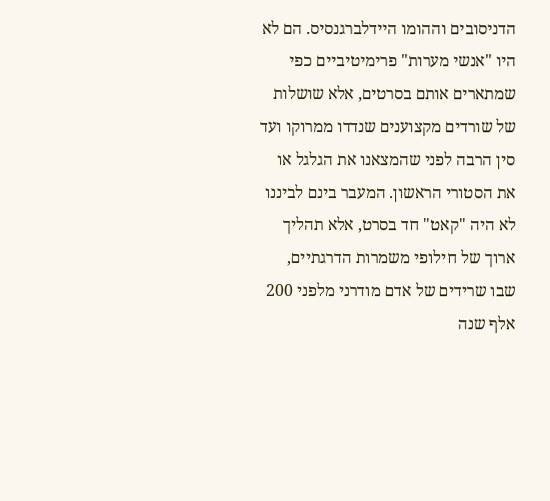הדניסובים וההומו היידלברגנסיס. הם לא היו "אנשי מערות" פרימיטיביים כפי שמתארים אותם בסרטים, אלא שושלות של שורדים מקצוענים שנדדו ממרוקו ועד סין הרבה לפני שהמצאנו את הגלגל או את הסטורי הראשון. המעבר בינם לביננו לא היה "קאט" חד בסרט, אלא תהליך ארוך של חילופי משמרות הדרגתיים, שבו שרידים של אדם מודרני מלפני 200 אלף שנה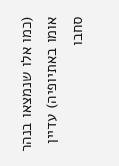(כמו אלו שנמצאו בנהר אומו באתיופיה) עדיין סחבו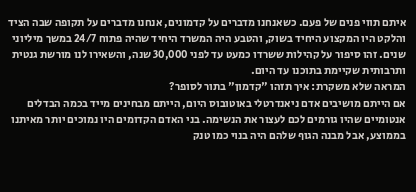איתם תווי פנים של פעם. כשאנחנו מדברים על קדמונים, אנחנו מדברים על תקופה שבה הציד והלקט היו המקצוע היחיד בשוק, והטבע היה המשרד היחיד שהיה פתוח 24/7 במשך מיליוני שנים. זהו סיפור על קהילות ששרדו כמעט עד לפני 30,000 שנה, והשאירו לנו מורשת גנטית ותרבותית שקיימת בתוכנו עד היום.
המראה שלא משקרת: איך תזהו "קדמון" בתור לסופר?
אם הייתם מושיבים אדם ניאנדרטלי באוטובוס היום, הייתם מבחינים מייד בכמה הבדלים אנטומיים שהיו גורמים לכם לעצור את הנשימה. בני האדם הקדומים היו נמוכים יותר מאיתנו בממוצע, אבל מבנה הגוף שלהם היה בנוי כמו טנק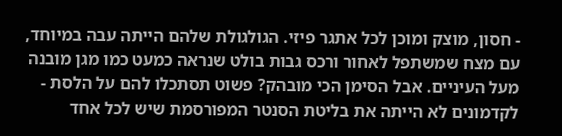- חסון, מוצק ומוכן לכל אתגר פיזי. הגולגולת שלהם הייתה עבה במיוחד, עם מצח שמשתפל לאחור ורכס גבות בולט שנראה כמעט כמו מגן מובנה מעל העיניים. אבל הסימן הכי מובהק? פשוט תסתכלו להם על הלסת - לקדמונים לא הייתה את בליטת הסנטר המפורסמת שיש לכל אחד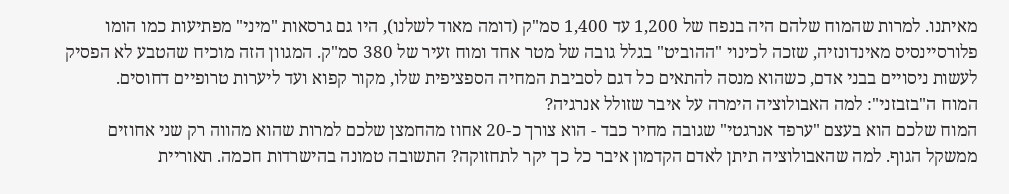מאיתנו. למרות שהמוח שלהם היה בנפח של 1,200 עד 1,400 סמ"ק (דומה מאוד לשלנו), היו גם גרסאות "מיני" מפתיעות כמו הומו פלורסיינסיס מאינדונזיה, שזכה לכינוי "ההוביט" בגלל גובה של מטר אחד ומוח זעיר של 380 סמ"ק. המגוון הזה מוכיח שהטבע לא הפסיק לעשות ניסויים בבני אדם, כשהוא מנסה להתאים כל דגם לסביבת המחיה הספציפית שלו, מקור קפוא ועד ליערות טרופיים דחוסים.
המוח ה"בזבזני": למה האבולוציה הימרה על איבר שזולל אנרגיה?
המוח שלכם הוא בעצם "ערפד אנרגטי" שגובה מחיר כבד - הוא צורך כ-20 אחוז מהחמצן שלכם למרות שהוא מהווה רק שני אחוזים ממשקל הגוף. למה שהאבולוציה תיתן לאדם הקדמון איבר כל כך יקר לתחזוקה? התשובה טמונה בהישרדות חכמה. תאוריית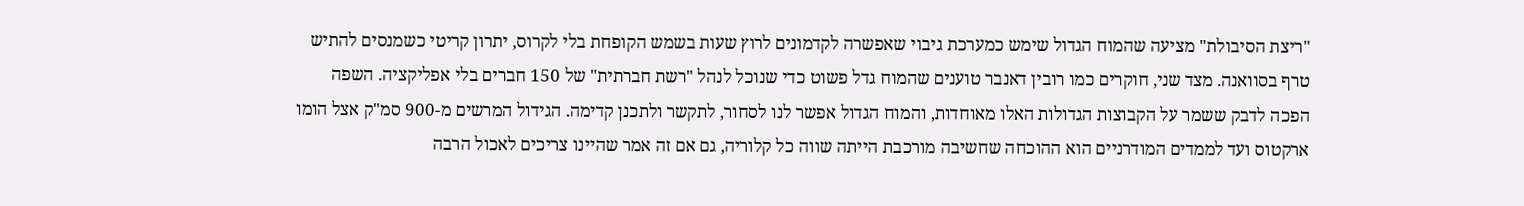"ריצת הסיבולת" מציעה שהמוח הגדול שימש כמערכת גיבוי שאפשרה לקדמונים לרוץ שעות בשמש הקופחת בלי לקרוס, יתרון קריטי כשמנסים להתיש טרף בסוואנה. מצד שני, חוקרים כמו רובין דאנבר טוענים שהמוח גדל פשוט כדי שנוכל לנהל "רשת חברתית" של 150 חברים בלי אפליקציה. השפה הפכה לדבק ששמר על הקבוצות הגדולות האלו מאוחדות, והמוח הגדול אפשר לנו לסחור, לתקשר ולתכנן קדימה. הגידול המרשים מ-900 סמ"ק אצל הומו ארקטוס ועד לממדים המודרניים הוא ההוכחה שחשיבה מורכבת הייתה שווה כל קלוריה, גם אם זה אמר שהיינו צריכים לאכול הרבה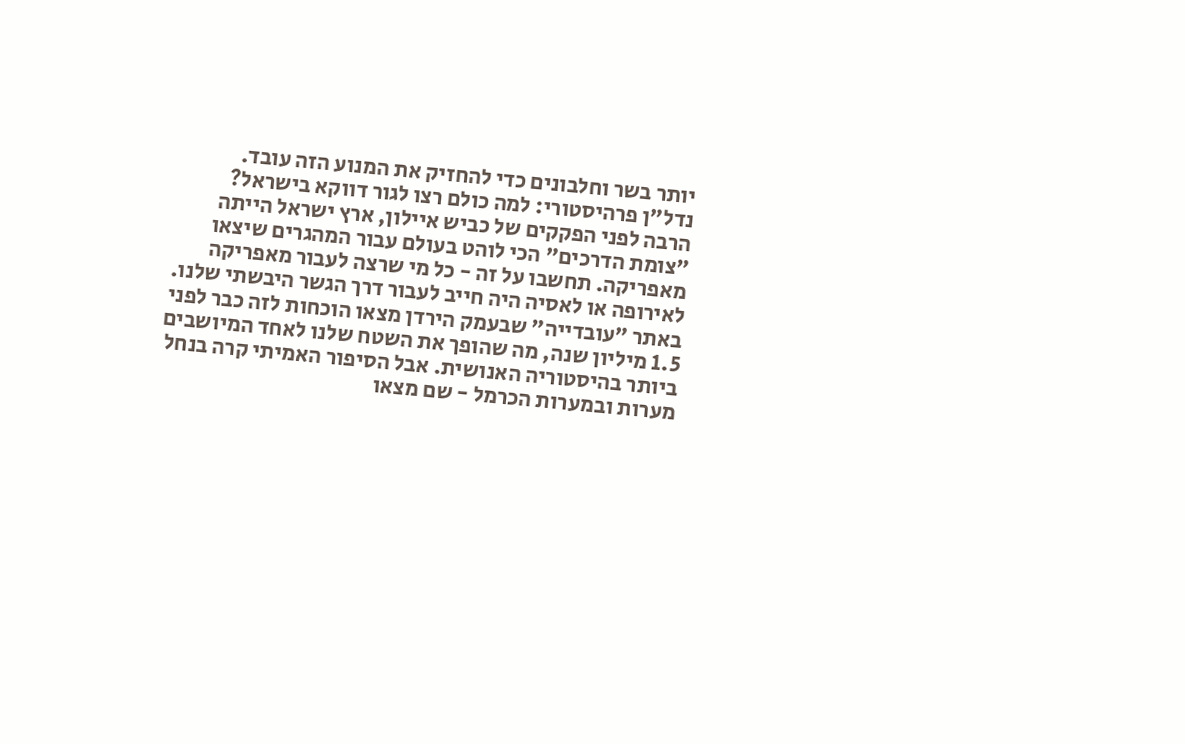יותר בשר וחלבונים כדי להחזיק את המנוע הזה עובד.
נדל"ן פרהיסטורי: למה כולם רצו לגור דווקא בישראל?
הרבה לפני הפקקים של כביש איילון, ארץ ישראל הייתה "צומת הדרכים" הכי לוהט בעולם עבור המהגרים שיצאו מאפריקה. תחשבו על זה - כל מי שרצה לעבור מאפריקה לאירופה או לאסיה היה חייב לעבור דרך הגשר היבשתי שלנו. באתר "עובדייה" שבעמק הירדן מצאו הוכחות לזה כבר לפני 1.5 מיליון שנה, מה שהופך את השטח שלנו לאחד המיושבים ביותר בהיסטוריה האנושית. אבל הסיפור האמיתי קרה בנחל מערות ובמערות הכרמל - שם מצאו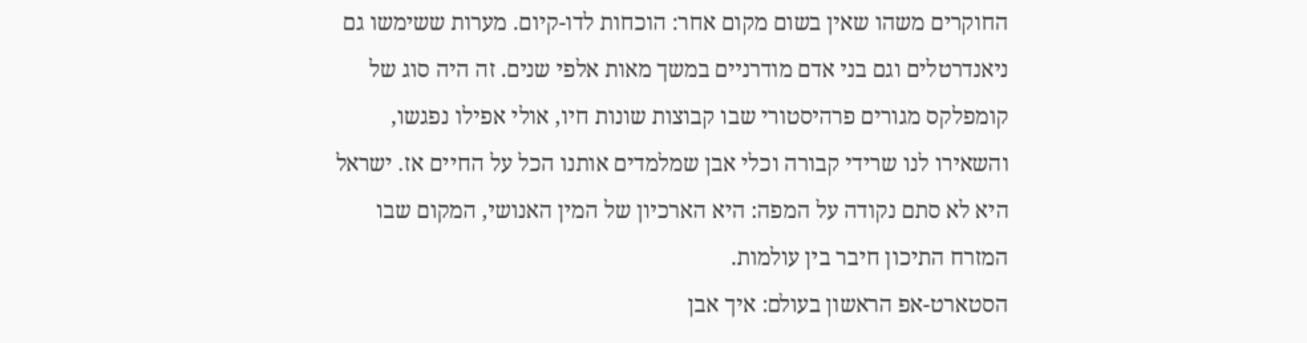החוקרים משהו שאין בשום מקום אחר: הוכחות לדו-קיום. מערות ששימשו גם ניאנדרטלים וגם בני אדם מודרניים במשך מאות אלפי שנים. זה היה סוג של קומפלקס מגורים פרהיסטורי שבו קבוצות שונות חיו, אולי אפילו נפגשו, והשאירו לנו שרידי קבורה וכלי אבן שמלמדים אותנו הכל על החיים אז. ישראל היא לא סתם נקודה על המפה: היא הארכיון של המין האנושי, המקום שבו המזרח התיכון חיבר בין עולמות.
הסטארט-אפ הראשון בעולם: איך אבן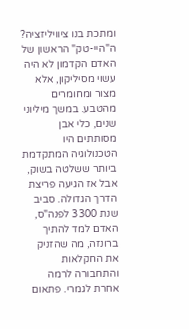ומתכת בנו ציוויליזציה?
ה"היי-טק" הראשון של האדם הקדמון לא היה עשוי מסיליקון, אלא מצור ומחומרים מהטבע. במשך מיליוני שנים, כלי אבן מסותתים היו הטכנולוגיה המתקדמת ביותר ששלטה בשוק, אבל אז הגיעה פריצת הדרך הגדולה. סביב שנת 3300 לפנה"ס, האדם למד להתיך ברונזה, מה שהזניק את החקלאות והתחבורה לרמה אחרת לגמרי. פתאום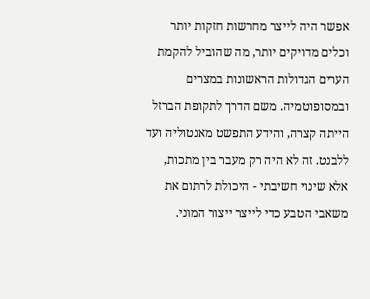אפשר היה לייצר מחרשות חזקות יותר וכלים מדויקים יותר, מה שהוביל להקמת הערים הגדולות הראשונות במצרים ובמסופוטמיה. משם הדרך לתקופת הברזל הייתה קצרה, והידע התפשט מאנטוליה ועד ללבנט. זה לא היה רק מעבר בין מתכות, אלא שינוי חשיבתי - היכולת לרתום את משאבי הטבע כדי לייצר ייצור המוני.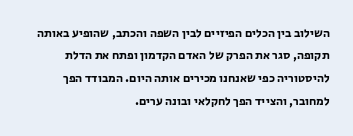השילוב בין הכלים הפיזיים לבין השפה והכתב, שהופיע באותה תקופה, סגר את הפרק של האדם הקדמון ופתח את הדלת להיסטוריה כפי שאנחנו מכירים אותה היום. המבודד הפך למחובר, והצייד הפך לחקלאי ובונה ערים.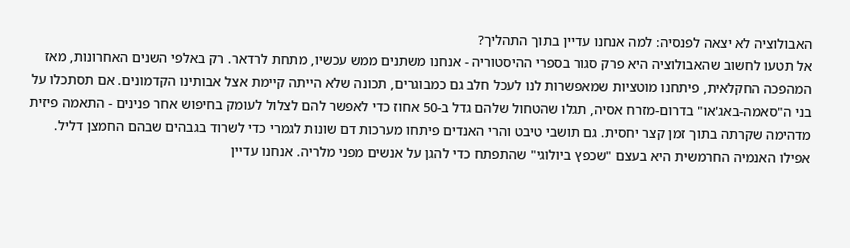האבולוציה לא יצאה לפנסיה: למה אנחנו עדיין בתוך התהליך?
אל תטעו לחשוב שהאבולוציה היא פרק סגור בספרי ההיסטוריה - אנחנו משתנים ממש עכשיו, מתחת לרדאר. רק באלפי השנים האחרונות, מאז המהפכה החקלאית, פיתחנו מוטציות שמאפשרות לנו לעכל חלב גם כמבוגרים, תכונה שלא הייתה קיימת אצל אבותינו הקדמונים. אם תסתכלו על בני ה"סאמה-באג'או" בדרום-מזרח אסיה, תגלו שהטחול שלהם גדל ב-50 אחוז כדי לאפשר להם לצלול לעומק בחיפוש אחר פנינים - התאמה פיזית מדהימה שקרתה בתוך זמן קצר יחסית. גם תושבי טיבט והרי האנדים פיתחו מערכות דם שונות לגמרי כדי לשרוד בגבהים שבהם החמצן דליל. אפילו האנמיה החרמשית היא בעצם "שכפץ ביולוגי" שהתפתח כדי להגן על אנשים מפני מלריה. אנחנו עדיין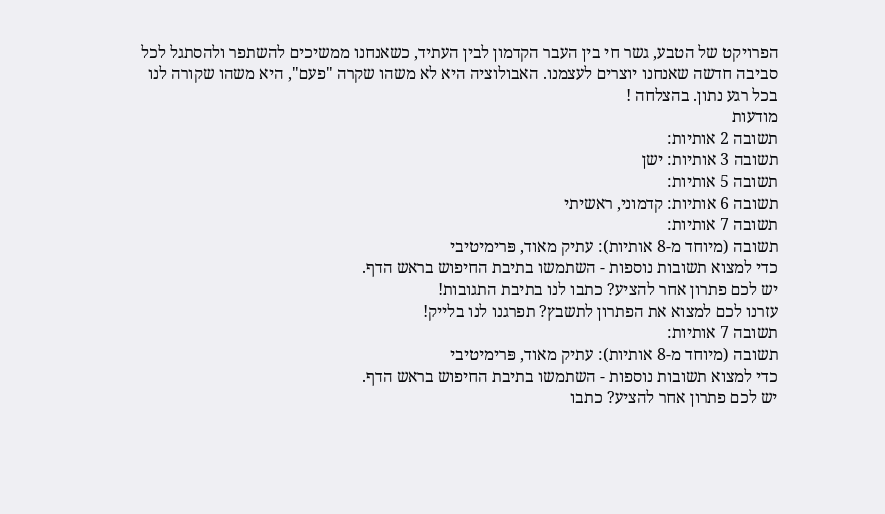הפרויקט של הטבע, גשר חי בין העבר הקדמון לבין העתיד, כשאנחנו ממשיכים להשתפר ולהסתגל לכל סביבה חדשה שאנחנו יוצרים לעצמנו. האבולוציה היא לא משהו שקרה "פעם", היא משהו שקורה לנו בכל רגע נתון. בהצלחה !
מודעות
תשובה 2 אותיות:
תשובה 3 אותיות: ישן
תשובה 5 אותיות:
תשובה 6 אותיות: קדמוני, ראשיתי
תשובה 7 אותיות:
תשובה (מיוחד מ-8 אותיות): עתיק מאוד, פּרימיטיבי
כדי למצוא תשובות נוספות - השתמשו בתיבת החיפוש בראש הדף.
יש לכם פתרון אחר להציע? כתבו לנו בתיבת התגובות!
עזרנו לכם למצוא את הפתרון לתשבץ? תפרגנו לנו בלייק!
תשובה 7 אותיות:
תשובה (מיוחד מ-8 אותיות): עתיק מאוד, פּרימיטיבי
כדי למצוא תשובות נוספות - השתמשו בתיבת החיפוש בראש הדף.
יש לכם פתרון אחר להציע? כתבו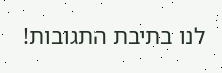לנו בתיבת התגובות!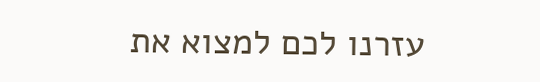עזרנו לכם למצוא את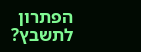הפתרון לתשבץ?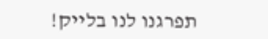תפרגנו לנו בלייק!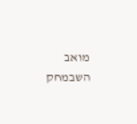מואב
השבמחק